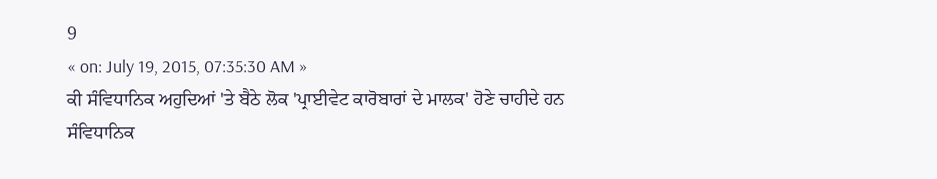9
« on: July 19, 2015, 07:35:30 AM »
ਕੀ ਸੰਵਿਧਾਨਿਕ ਅਹੁਦਿਆਂ 'ਤੇ ਬੈਠੇ ਲੋਕ 'ਪ੍ਰਾਈਵੇਟ ਕਾਰੋਬਾਰਾਂ ਦੇ ਮਾਲਕ' ਹੋਣੇ ਚਾਹੀਦੇ ਹਨ
ਸੰਵਿਧਾਨਿਕ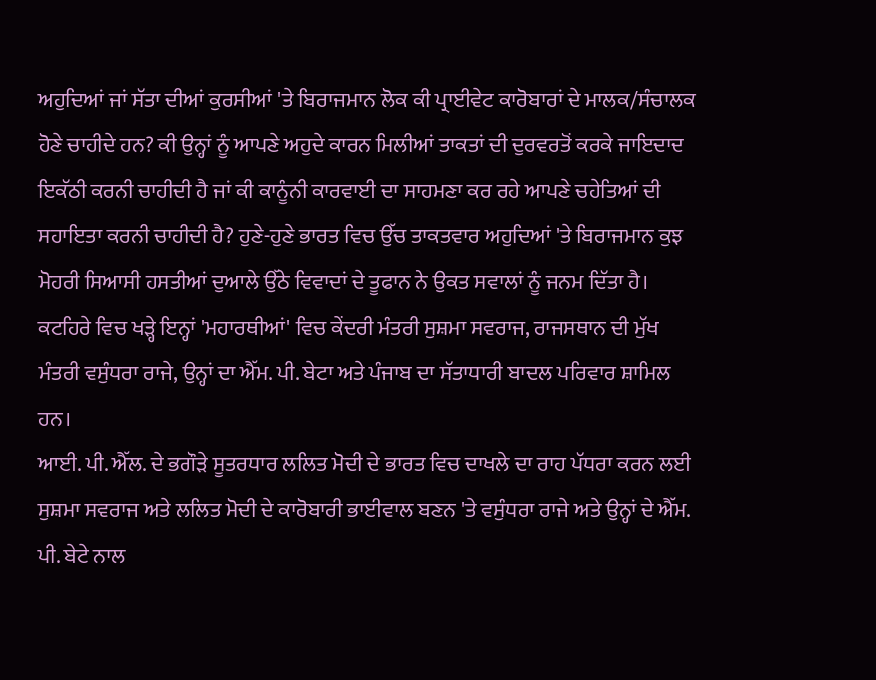ਅਹੁਦਿਆਂ ਜਾਂ ਸੱਤਾ ਦੀਆਂ ਕੁਰਸੀਆਂ 'ਤੇ ਬਿਰਾਜਮਾਨ ਲੋਕ ਕੀ ਪ੍ਰਾਈਵੇਟ ਕਾਰੋਬਾਰਾਂ ਦੇ ਮਾਲਕ/ਸੰਚਾਲਕ ਹੋਣੇ ਚਾਹੀਦੇ ਹਨ? ਕੀ ਉਨ੍ਹਾਂ ਨੂੰ ਆਪਣੇ ਅਹੁਦੇ ਕਾਰਨ ਮਿਲੀਆਂ ਤਾਕਤਾਂ ਦੀ ਦੁਰਵਰਤੋਂ ਕਰਕੇ ਜਾਇਦਾਦ ਇਕੱਠੀ ਕਰਨੀ ਚਾਹੀਦੀ ਹੈ ਜਾਂ ਕੀ ਕਾਨੂੰਨੀ ਕਾਰਵਾਈ ਦਾ ਸਾਹਮਣਾ ਕਰ ਰਹੇ ਆਪਣੇ ਚਹੇਤਿਆਂ ਦੀ ਸਹਾਇਤਾ ਕਰਨੀ ਚਾਹੀਦੀ ਹੈ? ਹੁਣੇ-ਹੁਣੇ ਭਾਰਤ ਵਿਚ ਉੱਚ ਤਾਕਤਵਾਰ ਅਹੁਦਿਆਂ 'ਤੇ ਬਿਰਾਜਮਾਨ ਕੁਝ ਮੋਹਰੀ ਸਿਆਸੀ ਹਸਤੀਆਂ ਦੁਆਲੇ ਉੱਠੇ ਵਿਵਾਦਾਂ ਦੇ ਤੂਫਾਨ ਨੇ ਉਕਤ ਸਵਾਲਾਂ ਨੂੰ ਜਨਮ ਦਿੱਤਾ ਹੈ। ਕਟਹਿਰੇ ਵਿਚ ਖੜ੍ਹੇ ਇਨ੍ਹਾਂ 'ਮਹਾਰਥੀਆਂ' ਵਿਚ ਕੇਂਦਰੀ ਮੰਤਰੀ ਸੁਸ਼ਮਾ ਸਵਰਾਜ, ਰਾਜਸਥਾਨ ਦੀ ਮੁੱਖ ਮੰਤਰੀ ਵਸੁੰਧਰਾ ਰਾਜੇ, ਉਨ੍ਹਾਂ ਦਾ ਐੱਮ. ਪੀ. ਬੇਟਾ ਅਤੇ ਪੰਜਾਬ ਦਾ ਸੱਤਾਧਾਰੀ ਬਾਦਲ ਪਰਿਵਾਰ ਸ਼ਾਮਿਲ ਹਨ।
ਆਈ. ਪੀ. ਐੱਲ. ਦੇ ਭਗੌੜੇ ਸੂਤਰਧਾਰ ਲਲਿਤ ਮੋਦੀ ਦੇ ਭਾਰਤ ਵਿਚ ਦਾਖਲੇ ਦਾ ਰਾਹ ਪੱਧਰਾ ਕਰਨ ਲਈ ਸੁਸ਼ਮਾ ਸਵਰਾਜ ਅਤੇ ਲਲਿਤ ਮੋਦੀ ਦੇ ਕਾਰੋਬਾਰੀ ਭਾਈਵਾਲ ਬਣਨ 'ਤੇ ਵਸੁੰਧਰਾ ਰਾਜੇ ਅਤੇ ਉਨ੍ਹਾਂ ਦੇ ਐੱਮ. ਪੀ. ਬੇਟੇ ਨਾਲ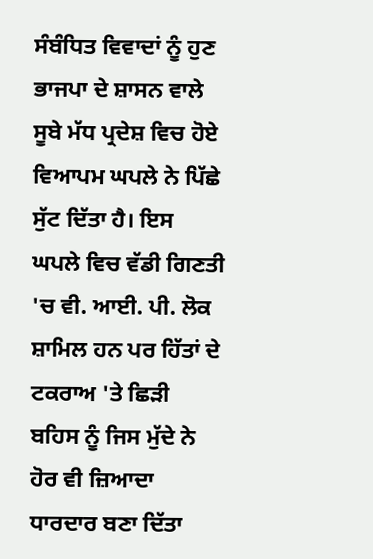ਸੰਬੰਧਿਤ ਵਿਵਾਦਾਂ ਨੂੰ ਹੁਣ ਭਾਜਪਾ ਦੇ ਸ਼ਾਸਨ ਵਾਲੇ ਸੂਬੇ ਮੱਧ ਪ੍ਰਦੇਸ਼ ਵਿਚ ਹੋਏ ਵਿਆਪਮ ਘਪਲੇ ਨੇ ਪਿੱਛੇ ਸੁੱਟ ਦਿੱਤਾ ਹੈ। ਇਸ ਘਪਲੇ ਵਿਚ ਵੱਡੀ ਗਿਣਤੀ 'ਚ ਵੀ. ਆਈ. ਪੀ. ਲੋਕ ਸ਼ਾਮਿਲ ਹਨ ਪਰ ਹਿੱਤਾਂ ਦੇ ਟਕਰਾਅ 'ਤੇ ਛਿੜੀ ਬਹਿਸ ਨੂੰ ਜਿਸ ਮੁੱਦੇ ਨੇ ਹੋਰ ਵੀ ਜ਼ਿਆਦਾ ਧਾਰਦਾਰ ਬਣਾ ਦਿੱਤਾ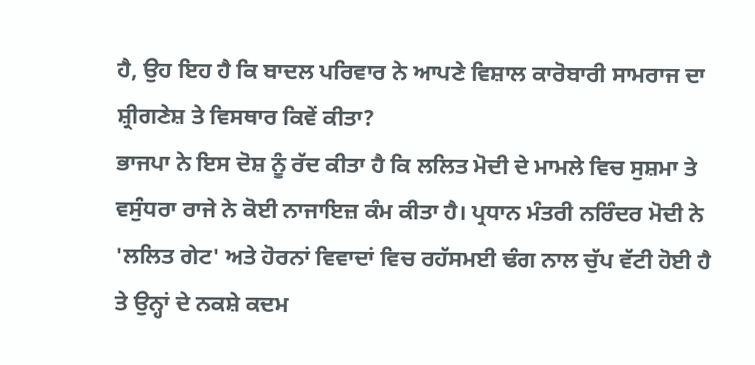ਹੈ, ਉਹ ਇਹ ਹੈ ਕਿ ਬਾਦਲ ਪਰਿਵਾਰ ਨੇ ਆਪਣੇ ਵਿਸ਼ਾਲ ਕਾਰੋਬਾਰੀ ਸਾਮਰਾਜ ਦਾ ਸ਼੍ਰੀਗਣੇਸ਼ ਤੇ ਵਿਸਥਾਰ ਕਿਵੇਂ ਕੀਤਾ?
ਭਾਜਪਾ ਨੇ ਇਸ ਦੋਸ਼ ਨੂੰ ਰੱਦ ਕੀਤਾ ਹੈ ਕਿ ਲਲਿਤ ਮੋਦੀ ਦੇ ਮਾਮਲੇ ਵਿਚ ਸੁਸ਼ਮਾ ਤੇ ਵਸੁੰਧਰਾ ਰਾਜੇ ਨੇ ਕੋਈ ਨਾਜਾਇਜ਼ ਕੰਮ ਕੀਤਾ ਹੈ। ਪ੍ਰਧਾਨ ਮੰਤਰੀ ਨਰਿੰਦਰ ਮੋਦੀ ਨੇ 'ਲਲਿਤ ਗੇਟ' ਅਤੇ ਹੋਰਨਾਂ ਵਿਵਾਦਾਂ ਵਿਚ ਰਹੱਸਮਈ ਢੰਗ ਨਾਲ ਚੁੱਪ ਵੱਟੀ ਹੋਈ ਹੈ ਤੇ ਉਨ੍ਹਾਂ ਦੇ ਨਕਸ਼ੇ ਕਦਮ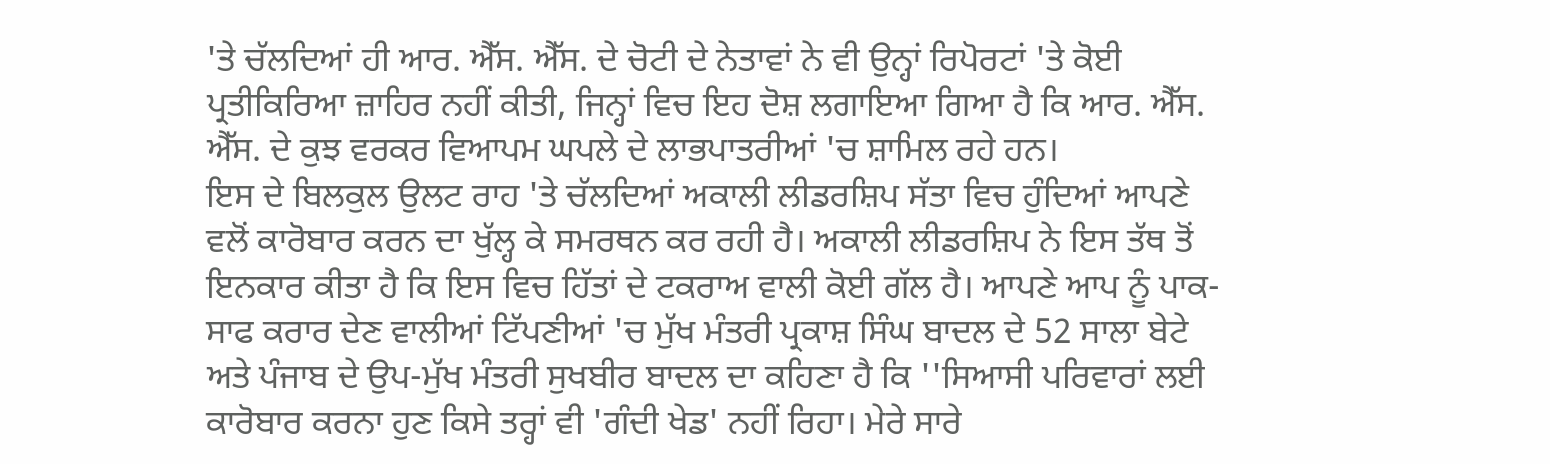'ਤੇ ਚੱਲਦਿਆਂ ਹੀ ਆਰ. ਐੱਸ. ਐੱਸ. ਦੇ ਚੋਟੀ ਦੇ ਨੇਤਾਵਾਂ ਨੇ ਵੀ ਉਨ੍ਹਾਂ ਰਿਪੋਰਟਾਂ 'ਤੇ ਕੋਈ ਪ੍ਰਤੀਕਿਰਿਆ ਜ਼ਾਹਿਰ ਨਹੀਂ ਕੀਤੀ, ਜਿਨ੍ਹਾਂ ਵਿਚ ਇਹ ਦੋਸ਼ ਲਗਾਇਆ ਗਿਆ ਹੈ ਕਿ ਆਰ. ਐੱਸ. ਐੱਸ. ਦੇ ਕੁਝ ਵਰਕਰ ਵਿਆਪਮ ਘਪਲੇ ਦੇ ਲਾਭਪਾਤਰੀਆਂ 'ਚ ਸ਼ਾਮਿਲ ਰਹੇ ਹਨ।
ਇਸ ਦੇ ਬਿਲਕੁਲ ਉਲਟ ਰਾਹ 'ਤੇ ਚੱਲਦਿਆਂ ਅਕਾਲੀ ਲੀਡਰਸ਼ਿਪ ਸੱਤਾ ਵਿਚ ਹੁੰਦਿਆਂ ਆਪਣੇ ਵਲੋਂ ਕਾਰੋਬਾਰ ਕਰਨ ਦਾ ਖੁੱਲ੍ਹ ਕੇ ਸਮਰਥਨ ਕਰ ਰਹੀ ਹੈ। ਅਕਾਲੀ ਲੀਡਰਸ਼ਿਪ ਨੇ ਇਸ ਤੱਥ ਤੋਂ ਇਨਕਾਰ ਕੀਤਾ ਹੈ ਕਿ ਇਸ ਵਿਚ ਹਿੱਤਾਂ ਦੇ ਟਕਰਾਅ ਵਾਲੀ ਕੋਈ ਗੱਲ ਹੈ। ਆਪਣੇ ਆਪ ਨੂੰ ਪਾਕ-ਸਾਫ ਕਰਾਰ ਦੇਣ ਵਾਲੀਆਂ ਟਿੱਪਣੀਆਂ 'ਚ ਮੁੱਖ ਮੰਤਰੀ ਪ੍ਰਕਾਸ਼ ਸਿੰਘ ਬਾਦਲ ਦੇ 52 ਸਾਲਾ ਬੇਟੇ ਅਤੇ ਪੰਜਾਬ ਦੇ ਉਪ-ਮੁੱਖ ਮੰਤਰੀ ਸੁਖਬੀਰ ਬਾਦਲ ਦਾ ਕਹਿਣਾ ਹੈ ਕਿ ''ਸਿਆਸੀ ਪਰਿਵਾਰਾਂ ਲਈ ਕਾਰੋਬਾਰ ਕਰਨਾ ਹੁਣ ਕਿਸੇ ਤਰ੍ਹਾਂ ਵੀ 'ਗੰਦੀ ਖੇਡ' ਨਹੀਂ ਰਿਹਾ। ਮੇਰੇ ਸਾਰੇ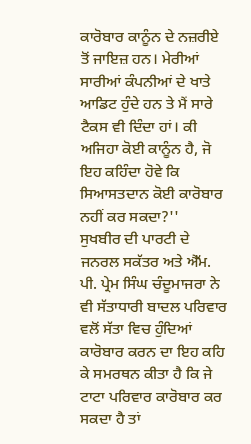ਕਾਰੋਬਾਰ ਕਾਨੂੰਨ ਦੇ ਨਜ਼ਰੀਏ ਤੋਂ ਜਾਇਜ਼ ਹਨ। ਮੇਰੀਆਂ ਸਾਰੀਆਂ ਕੰਪਨੀਆਂ ਦੇ ਖਾਤੇ ਆਡਿਟ ਹੁੰਦੇ ਹਨ ਤੇ ਮੈਂ ਸਾਰੇ ਟੈਕਸ ਵੀ ਦਿੰਦਾ ਹਾਂ। ਕੀ ਅਜਿਹਾ ਕੋਈ ਕਾਨੂੰਨ ਹੈ, ਜੋ ਇਹ ਕਹਿੰਦਾ ਹੋਵੇ ਕਿ ਸਿਆਸਤਦਾਨ ਕੋਈ ਕਾਰੋਬਾਰ ਨਹੀਂ ਕਰ ਸਕਦਾ?''
ਸੁਖਬੀਰ ਦੀ ਪਾਰਟੀ ਦੇ ਜਨਰਲ ਸਕੱਤਰ ਅਤੇ ਐੱਮ. ਪੀ. ਪ੍ਰੇਮ ਸਿੰਘ ਚੰਦੂਮਾਜਰਾ ਨੇ ਵੀ ਸੱਤਾਧਾਰੀ ਬਾਦਲ ਪਰਿਵਾਰ ਵਲੋਂ ਸੱਤਾ ਵਿਚ ਹੁੰਦਿਆਂ ਕਾਰੋਬਾਰ ਕਰਨ ਦਾ ਇਹ ਕਹਿ ਕੇ ਸਮਰਥਨ ਕੀਤਾ ਹੈ ਕਿ ਜੇ ਟਾਟਾ ਪਰਿਵਾਰ ਕਾਰੋਬਾਰ ਕਰ ਸਕਦਾ ਹੈ ਤਾਂ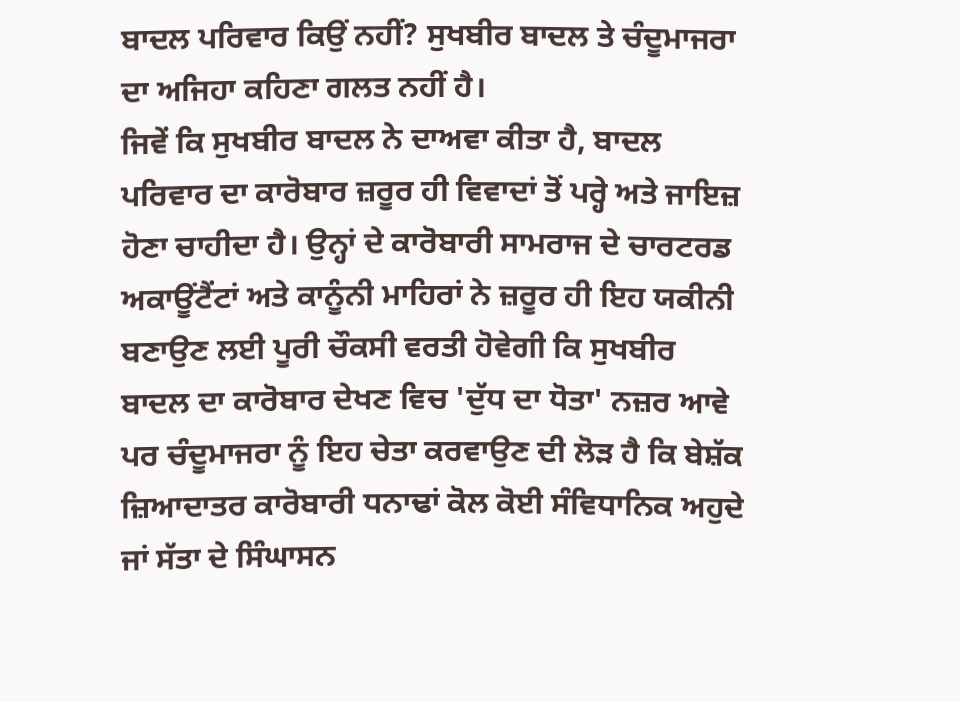ਬਾਦਲ ਪਰਿਵਾਰ ਕਿਉਂ ਨਹੀਂ? ਸੁਖਬੀਰ ਬਾਦਲ ਤੇ ਚੰਦੂਮਾਜਰਾ ਦਾ ਅਜਿਹਾ ਕਹਿਣਾ ਗਲਤ ਨਹੀਂ ਹੈ।
ਜਿਵੇਂ ਕਿ ਸੁਖਬੀਰ ਬਾਦਲ ਨੇ ਦਾਅਵਾ ਕੀਤਾ ਹੈ, ਬਾਦਲ ਪਰਿਵਾਰ ਦਾ ਕਾਰੋਬਾਰ ਜ਼ਰੂਰ ਹੀ ਵਿਵਾਦਾਂ ਤੋਂ ਪਰ੍ਹੇ ਅਤੇ ਜਾਇਜ਼ ਹੋਣਾ ਚਾਹੀਦਾ ਹੈ। ਉਨ੍ਹਾਂ ਦੇ ਕਾਰੋਬਾਰੀ ਸਾਮਰਾਜ ਦੇ ਚਾਰਟਰਡ ਅਕਾਊਂਟੈਂਟਾਂ ਅਤੇ ਕਾਨੂੰਨੀ ਮਾਹਿਰਾਂ ਨੇ ਜ਼ਰੂਰ ਹੀ ਇਹ ਯਕੀਨੀ ਬਣਾਉਣ ਲਈ ਪੂਰੀ ਚੌਕਸੀ ਵਰਤੀ ਹੋਵੇਗੀ ਕਿ ਸੁਖਬੀਰ ਬਾਦਲ ਦਾ ਕਾਰੋਬਾਰ ਦੇਖਣ ਵਿਚ 'ਦੁੱਧ ਦਾ ਧੋਤਾ' ਨਜ਼ਰ ਆਵੇ ਪਰ ਚੰਦੂਮਾਜਰਾ ਨੂੰ ਇਹ ਚੇਤਾ ਕਰਵਾਉਣ ਦੀ ਲੋੜ ਹੈ ਕਿ ਬੇਸ਼ੱਕ ਜ਼ਿਆਦਾਤਰ ਕਾਰੋਬਾਰੀ ਧਨਾਢਾਂ ਕੋਲ ਕੋਈ ਸੰਵਿਧਾਨਿਕ ਅਹੁਦੇ ਜਾਂ ਸੱਤਾ ਦੇ ਸਿੰਘਾਸਨ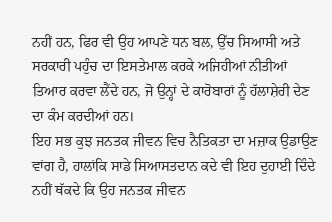ਨਹੀਂ ਹਨ, ਫਿਰ ਵੀ ਉਹ ਆਪਣੇ ਧਨ ਬਲ, ਉੱਚ ਸਿਆਸੀ ਅਤੇ ਸਰਕਾਰੀ ਪਹੁੰਚ ਦਾ ਇਸਤੇਮਾਲ ਕਰਕੇ ਅਜਿਹੀਆਂ ਨੀਤੀਆਂ ਤਿਆਰ ਕਰਵਾ ਲੈਂਦੇ ਹਨ, ਜੋ ਉਨ੍ਹਾਂ ਦੇ ਕਾਰੋਬਾਰਾਂ ਨੂੰ ਹੱਲਾਸ਼ੇਰੀ ਦੇਣ ਦਾ ਕੰਮ ਕਰਦੀਆਂ ਹਨ।
ਇਹ ਸਭ ਕੁਝ ਜਨਤਕ ਜੀਵਨ ਵਿਚ ਨੈਤਿਕਤਾ ਦਾ ਮਜ਼ਾਕ ਉਡਾਉਣ ਵਾਂਗ ਹੈ, ਹਾਲਾਂਕਿ ਸਾਡੇ ਸਿਆਸਤਦਾਨ ਕਦੇ ਵੀ ਇਹ ਦੁਹਾਈ ਦਿੰਦੇ ਨਹੀਂ ਥੱਕਦੇ ਕਿ ਉਹ ਜਨਤਕ ਜੀਵਨ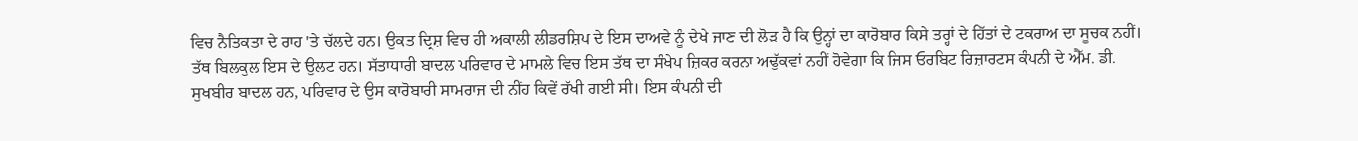ਵਿਚ ਨੈਤਿਕਤਾ ਦੇ ਰਾਹ 'ਤੇ ਚੱਲਦੇ ਹਨ। ਉਕਤ ਦ੍ਰਿਸ਼ ਵਿਚ ਹੀ ਅਕਾਲੀ ਲੀਡਰਸ਼ਿਪ ਦੇ ਇਸ ਦਾਅਵੇ ਨੂੰ ਦੇਖੇ ਜਾਣ ਦੀ ਲੋੜ ਹੈ ਕਿ ਉਨ੍ਹਾਂ ਦਾ ਕਾਰੋਬਾਰ ਕਿਸੇ ਤਰ੍ਹਾਂ ਦੇ ਹਿੱਤਾਂ ਦੇ ਟਕਰਾਅ ਦਾ ਸੂਚਕ ਨਹੀਂ।
ਤੱਥ ਬਿਲਕੁਲ ਇਸ ਦੇ ਉਲਟ ਹਨ। ਸੱਤਾਧਾਰੀ ਬਾਦਲ ਪਰਿਵਾਰ ਦੇ ਮਾਮਲੇ ਵਿਚ ਇਸ ਤੱਥ ਦਾ ਸੰਖੇਪ ਜ਼ਿਕਰ ਕਰਨਾ ਅਢੁੱਕਵਾਂ ਨਹੀਂ ਹੋਵੇਗਾ ਕਿ ਜਿਸ ਓਰਬਿਟ ਰਿਜ਼ਾਰਟਸ ਕੰਪਨੀ ਦੇ ਐੱਮ. ਡੀ. ਸੁਖਬੀਰ ਬਾਦਲ ਹਨ, ਪਰਿਵਾਰ ਦੇ ਉਸ ਕਾਰੋਬਾਰੀ ਸਾਮਰਾਜ ਦੀ ਨੀਂਹ ਕਿਵੇਂ ਰੱਖੀ ਗਈ ਸੀ। ਇਸ ਕੰਪਨੀ ਦੀ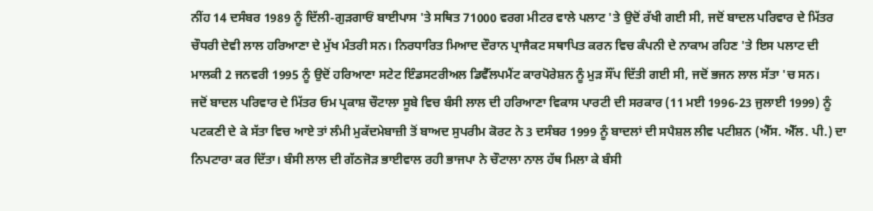ਨੀਂਹ 14 ਦਸੰਬਰ 1989 ਨੂੰ ਦਿੱਲੀ-ਗੁੜਗਾਓਂ ਬਾਈਪਾਸ 'ਤੇ ਸਥਿਤ 71000 ਵਰਗ ਮੀਟਰ ਵਾਲੇ ਪਲਾਟ 'ਤੇ ਉਦੋਂ ਰੱਖੀ ਗਈ ਸੀ, ਜਦੋਂ ਬਾਦਲ ਪਰਿਵਾਰ ਦੇ ਮਿੱਤਰ ਚੌਧਰੀ ਦੇਵੀ ਲਾਲ ਹਰਿਆਣਾ ਦੇ ਮੁੱਖ ਮੰਤਰੀ ਸਨ। ਨਿਰਧਾਰਿਤ ਮਿਆਦ ਦੌਰਾਨ ਪ੍ਰਾਜੈਕਟ ਸਥਾਪਿਤ ਕਰਨ ਵਿਚ ਕੰਪਨੀ ਦੇ ਨਾਕਾਮ ਰਹਿਣ 'ਤੇ ਇਸ ਪਲਾਟ ਦੀ ਮਾਲਕੀ 2 ਜਨਵਰੀ 1995 ਨੂੰ ਉਦੋਂ ਹਰਿਆਣਾ ਸਟੇਟ ਇੰਡਸਟਰੀਅਲ ਡਿਵੈੱਲਪਮੈਂਟ ਕਾਰਪੋਰੇਸ਼ਨ ਨੂੰ ਮੁੜ ਸੌਂਪ ਦਿੱਤੀ ਗਈ ਸੀ, ਜਦੋਂ ਭਜਨ ਲਾਲ ਸੱਤਾ 'ਚ ਸਨ।
ਜਦੋਂ ਬਾਦਲ ਪਰਿਵਾਰ ਦੇ ਮਿੱਤਰ ਓਮ ਪ੍ਰਕਾਸ਼ ਚੌਟਾਲਾ ਸੂਬੇ ਵਿਚ ਬੰਸੀ ਲਾਲ ਦੀ ਹਰਿਆਣਾ ਵਿਕਾਸ ਪਾਰਟੀ ਦੀ ਸਰਕਾਰ (11 ਮਈ 1996-23 ਜੁਲਾਈ 1999) ਨੂੰ ਪਟਕਣੀ ਦੇ ਕੇ ਸੱਤਾ ਵਿਚ ਆਏ ਤਾਂ ਲੰਮੀ ਮੁਕੱਦਮੇਬਾਜ਼ੀ ਤੋਂ ਬਾਅਦ ਸੁਪਰੀਮ ਕੋਰਟ ਨੇ 3 ਦਸੰਬਰ 1999 ਨੂੰ ਬਾਦਲਾਂ ਦੀ ਸਪੈਸ਼ਲ ਲੀਵ ਪਟੀਸ਼ਨ (ਐੱਸ. ਐੱਲ. ਪੀ.) ਦਾ ਨਿਪਟਾਰਾ ਕਰ ਦਿੱਤਾ। ਬੰਸੀ ਲਾਲ ਦੀ ਗੱਠਜੋੜ ਭਾਈਵਾਲ ਰਹੀ ਭਾਜਪਾ ਨੇ ਚੌਟਾਲਾ ਨਾਲ ਹੱਥ ਮਿਲਾ ਕੇ ਬੰਸੀ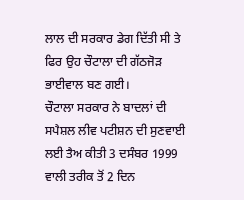ਲਾਲ ਦੀ ਸਰਕਾਰ ਡੇਗ ਦਿੱਤੀ ਸੀ ਤੇ ਫਿਰ ਉਹ ਚੌਟਾਲਾ ਦੀ ਗੱਠਜੋੜ ਭਾਈਵਾਲ ਬਣ ਗਈ।
ਚੌਟਾਲਾ ਸਰਕਾਰ ਨੇ ਬਾਦਲਾਂ ਦੀ ਸਪੈਸ਼ਲ ਲੀਵ ਪਟੀਸ਼ਨ ਦੀ ਸੁਣਵਾਈ ਲਈ ਤੈਅ ਕੀਤੀ 3 ਦਸੰਬਰ 1999 ਵਾਲੀ ਤਰੀਕ ਤੋਂ 2 ਦਿਨ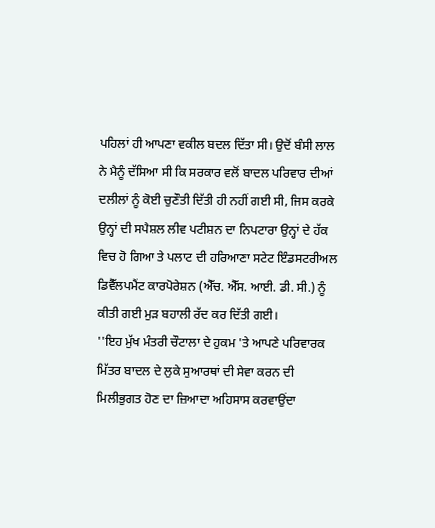ਪਹਿਲਾਂ ਹੀ ਆਪਣਾ ਵਕੀਲ ਬਦਲ ਦਿੱਤਾ ਸੀ। ਉਦੋਂ ਬੰਸੀ ਲਾਲ ਨੇ ਮੈਨੂੰ ਦੱਸਿਆ ਸੀ ਕਿ ਸਰਕਾਰ ਵਲੋਂ ਬਾਦਲ ਪਰਿਵਾਰ ਦੀਆਂ ਦਲੀਲਾਂ ਨੂੰ ਕੋਈ ਚੁਣੌਤੀ ਦਿੱਤੀ ਹੀ ਨਹੀਂ ਗਈ ਸੀ, ਜਿਸ ਕਰਕੇ ਉਨ੍ਹਾਂ ਦੀ ਸਪੈਸ਼ਲ ਲੀਵ ਪਟੀਸ਼ਨ ਦਾ ਨਿਪਟਾਰਾ ਉਨ੍ਹਾਂ ਦੇ ਹੱਕ ਵਿਚ ਹੋ ਗਿਆ ਤੇ ਪਲਾਟ ਦੀ ਹਰਿਆਣਾ ਸਟੇਟ ਇੰਡਸਟਰੀਅਲ ਡਿਵੈੱਲਪਮੈਂਟ ਕਾਰਪੋਰੇਸ਼ਨ (ਐੱਚ. ਐੱਸ. ਆਈ. ਡੀ. ਸੀ.) ਨੂੰ ਕੀਤੀ ਗਈ ਮੁੜ ਬਹਾਲੀ ਰੱਦ ਕਰ ਦਿੱਤੀ ਗਈ।
''ਇਹ ਮੁੱਖ ਮੰਤਰੀ ਚੌਟਾਲਾ ਦੇ ਹੁਕਮ 'ਤੇ ਆਪਣੇ ਪਰਿਵਾਰਕ ਮਿੱਤਰ ਬਾਦਲ ਦੇ ਲੁਕੇ ਸੁਆਰਥਾਂ ਦੀ ਸੇਵਾ ਕਰਨ ਦੀ ਮਿਲੀਭੁਗਤ ਹੋਣ ਦਾ ਜ਼ਿਆਦਾ ਅਹਿਸਾਸ ਕਰਵਾਉਂਦਾ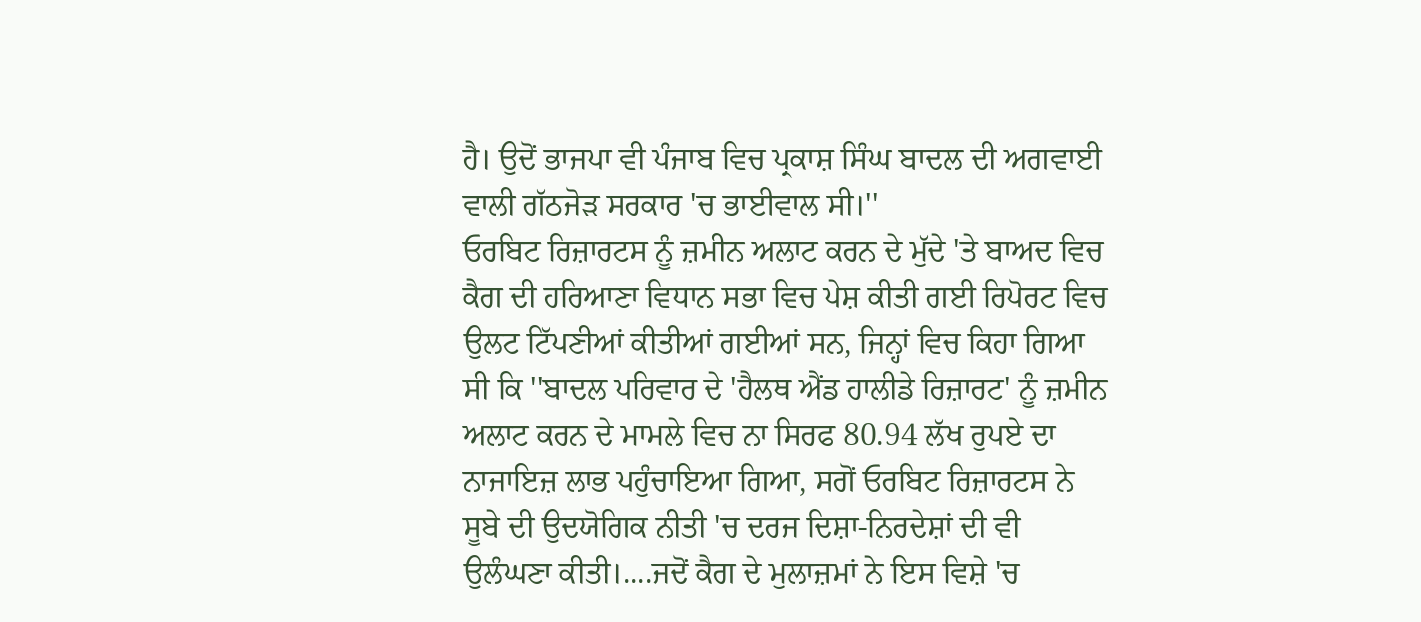ਹੈ। ਉਦੋਂ ਭਾਜਪਾ ਵੀ ਪੰਜਾਬ ਵਿਚ ਪ੍ਰਕਾਸ਼ ਸਿੰਘ ਬਾਦਲ ਦੀ ਅਗਵਾਈ ਵਾਲੀ ਗੱਠਜੋੜ ਸਰਕਾਰ 'ਚ ਭਾਈਵਾਲ ਸੀ।''
ਓਰਬਿਟ ਰਿਜ਼ਾਰਟਸ ਨੂੰ ਜ਼ਮੀਨ ਅਲਾਟ ਕਰਨ ਦੇ ਮੁੱਦੇ 'ਤੇ ਬਾਅਦ ਵਿਚ ਕੈਗ ਦੀ ਹਰਿਆਣਾ ਵਿਧਾਨ ਸਭਾ ਵਿਚ ਪੇਸ਼ ਕੀਤੀ ਗਈ ਰਿਪੋਰਟ ਵਿਚ ਉਲਟ ਟਿੱਪਣੀਆਂ ਕੀਤੀਆਂ ਗਈਆਂ ਸਨ, ਜਿਨ੍ਹਾਂ ਵਿਚ ਕਿਹਾ ਗਿਆ ਸੀ ਕਿ ''ਬਾਦਲ ਪਰਿਵਾਰ ਦੇ 'ਹੈਲਥ ਐਂਡ ਹਾਲੀਡੇ ਰਿਜ਼ਾਰਟ' ਨੂੰ ਜ਼ਮੀਨ ਅਲਾਟ ਕਰਨ ਦੇ ਮਾਮਲੇ ਵਿਚ ਨਾ ਸਿਰਫ 80.94 ਲੱਖ ਰੁਪਏ ਦਾ ਨਾਜਾਇਜ਼ ਲਾਭ ਪਹੁੰਚਾਇਆ ਗਿਆ, ਸਗੋਂ ਓਰਬਿਟ ਰਿਜ਼ਾਰਟਸ ਨੇ ਸੂਬੇ ਦੀ ਉਦਯੋਗਿਕ ਨੀਤੀ 'ਚ ਦਰਜ ਦਿਸ਼ਾ-ਨਿਰਦੇਸ਼ਾਂ ਦੀ ਵੀ ਉਲੰਘਣਾ ਕੀਤੀ।....ਜਦੋਂ ਕੈਗ ਦੇ ਮੁਲਾਜ਼ਮਾਂ ਨੇ ਇਸ ਵਿਸ਼ੇ 'ਚ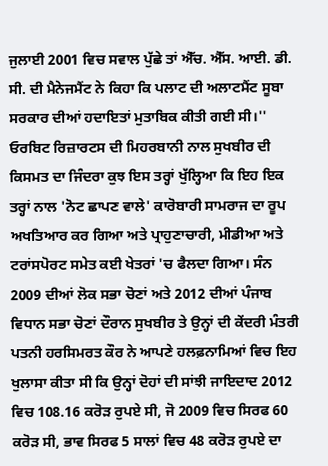ਜੁਲਾਈ 2001 ਵਿਚ ਸਵਾਲ ਪੁੱਛੇ ਤਾਂ ਐੱਚ. ਐੱਸ. ਆਈ. ਡੀ. ਸੀ. ਦੀ ਮੈਨੇਜਮੈਂਟ ਨੇ ਕਿਹਾ ਕਿ ਪਲਾਟ ਦੀ ਅਲਾਟਮੈਂਟ ਸੂਬਾ ਸਰਕਾਰ ਦੀਆਂ ਹਦਾਇਤਾਂ ਮੁਤਾਬਿਕ ਕੀਤੀ ਗਈ ਸੀ।''
ਓਰਬਿਟ ਰਿਜ਼ਾਰਟਸ ਦੀ ਮਿਹਰਬਾਨੀ ਨਾਲ ਸੁਖਬੀਰ ਦੀ ਕਿਸਮਤ ਦਾ ਜਿੰਦਰਾ ਕੁਝ ਇਸ ਤਰ੍ਹਾਂ ਖੁੱਲ੍ਹਿਆ ਕਿ ਇਹ ਇਕ ਤਰ੍ਹਾਂ ਨਾਲ 'ਨੋਟ ਛਾਪਣ ਵਾਲੇ' ਕਾਰੋਬਾਰੀ ਸਾਮਰਾਜ ਦਾ ਰੂਪ ਅਖਤਿਆਰ ਕਰ ਗਿਆ ਅਤੇ ਪ੍ਰਾਹੁਣਾਚਾਰੀ, ਮੀਡੀਆ ਅਤੇ ਟਰਾਂਸਪੋਰਟ ਸਮੇਤ ਕਈ ਖੇਤਰਾਂ 'ਚ ਫੈਲਦਾ ਗਿਆ। ਸੰਨ 2009 ਦੀਆਂ ਲੋਕ ਸਭਾ ਚੋਣਾਂ ਅਤੇ 2012 ਦੀਆਂ ਪੰਜਾਬ ਵਿਧਾਨ ਸਭਾ ਚੋਣਾਂ ਦੌਰਾਨ ਸੁਖਬੀਰ ਤੇ ਉਨ੍ਹਾਂ ਦੀ ਕੇਂਦਰੀ ਮੰਤਰੀ ਪਤਨੀ ਹਰਸਿਮਰਤ ਕੌਰ ਨੇ ਆਪਣੇ ਹਲਫ਼ਨਾਮਿਆਂ ਵਿਚ ਇਹ ਖੁਲਾਸਾ ਕੀਤਾ ਸੀ ਕਿ ਉਨ੍ਹਾਂ ਦੋਹਾਂ ਦੀ ਸਾਂਝੀ ਜਾਇਦਾਦ 2012 ਵਿਚ 108.16 ਕਰੋੜ ਰੁਪਏ ਸੀ, ਜੋ 2009 ਵਿਚ ਸਿਰਫ 60 ਕਰੋੜ ਸੀ, ਭਾਵ ਸਿਰਫ 5 ਸਾਲਾਂ ਵਿਚ 48 ਕਰੋੜ ਰੁਪਏ ਦਾ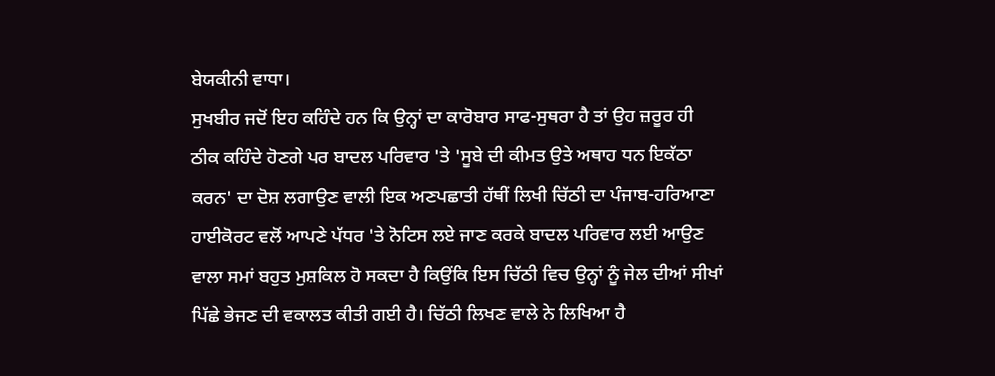ਬੇਯਕੀਨੀ ਵਾਧਾ।
ਸੁਖਬੀਰ ਜਦੋਂ ਇਹ ਕਹਿੰਦੇ ਹਨ ਕਿ ਉਨ੍ਹਾਂ ਦਾ ਕਾਰੋਬਾਰ ਸਾਫ-ਸੁਥਰਾ ਹੈ ਤਾਂ ਉਹ ਜ਼ਰੂਰ ਹੀ ਠੀਕ ਕਹਿੰਦੇ ਹੋਣਗੇ ਪਰ ਬਾਦਲ ਪਰਿਵਾਰ 'ਤੇ 'ਸੂਬੇ ਦੀ ਕੀਮਤ ਉਤੇ ਅਥਾਹ ਧਨ ਇਕੱਠਾ ਕਰਨ' ਦਾ ਦੋਸ਼ ਲਗਾਉਣ ਵਾਲੀ ਇਕ ਅਣਪਛਾਤੀ ਹੱਥੀਂ ਲਿਖੀ ਚਿੱਠੀ ਦਾ ਪੰਜਾਬ-ਹਰਿਆਣਾ ਹਾਈਕੋਰਟ ਵਲੋਂ ਆਪਣੇ ਪੱਧਰ 'ਤੇ ਨੋਟਿਸ ਲਏ ਜਾਣ ਕਰਕੇ ਬਾਦਲ ਪਰਿਵਾਰ ਲਈ ਆਉਣ ਵਾਲਾ ਸਮਾਂ ਬਹੁਤ ਮੁਸ਼ਕਿਲ ਹੋ ਸਕਦਾ ਹੈ ਕਿਉਂਕਿ ਇਸ ਚਿੱਠੀ ਵਿਚ ਉਨ੍ਹਾਂ ਨੂੰ ਜੇਲ ਦੀਆਂ ਸੀਖਾਂ ਪਿੱਛੇ ਭੇਜਣ ਦੀ ਵਕਾਲਤ ਕੀਤੀ ਗਈ ਹੈ। ਚਿੱਠੀ ਲਿਖਣ ਵਾਲੇ ਨੇ ਲਿਖਿਆ ਹੈ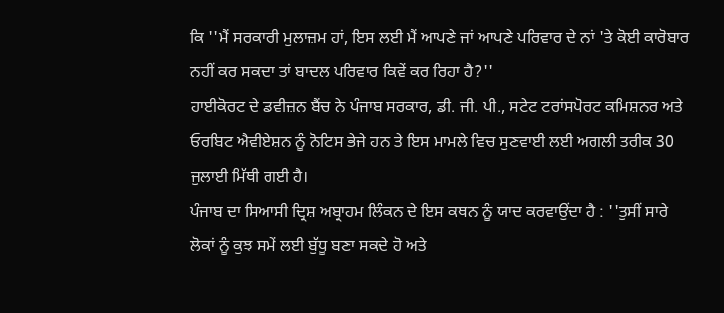ਕਿ ''ਮੈਂ ਸਰਕਾਰੀ ਮੁਲਾਜ਼ਮ ਹਾਂ, ਇਸ ਲਈ ਮੈਂ ਆਪਣੇ ਜਾਂ ਆਪਣੇ ਪਰਿਵਾਰ ਦੇ ਨਾਂ 'ਤੇ ਕੋਈ ਕਾਰੋਬਾਰ ਨਹੀਂ ਕਰ ਸਕਦਾ ਤਾਂ ਬਾਦਲ ਪਰਿਵਾਰ ਕਿਵੇਂ ਕਰ ਰਿਹਾ ਹੈ?''
ਹਾਈਕੋਰਟ ਦੇ ਡਵੀਜ਼ਨ ਬੈਂਚ ਨੇ ਪੰਜਾਬ ਸਰਕਾਰ, ਡੀ. ਜੀ. ਪੀ., ਸਟੇਟ ਟਰਾਂਸਪੋਰਟ ਕਮਿਸ਼ਨਰ ਅਤੇ ਓਰਬਿਟ ਐਵੀਏਸ਼ਨ ਨੂੰ ਨੋਟਿਸ ਭੇਜੇ ਹਨ ਤੇ ਇਸ ਮਾਮਲੇ ਵਿਚ ਸੁਣਵਾਈ ਲਈ ਅਗਲੀ ਤਰੀਕ 30 ਜੁਲਾਈ ਮਿੱਥੀ ਗਈ ਹੈ।
ਪੰਜਾਬ ਦਾ ਸਿਆਸੀ ਦ੍ਰਿਸ਼ ਅਬ੍ਰਾਹਮ ਲਿੰਕਨ ਦੇ ਇਸ ਕਥਨ ਨੂੰ ਯਾਦ ਕਰਵਾਉਂਦਾ ਹੈ : ''ਤੁਸੀਂ ਸਾਰੇ ਲੋਕਾਂ ਨੂੰ ਕੁਝ ਸਮੇਂ ਲਈ ਬੁੱਧੂ ਬਣਾ ਸਕਦੇ ਹੋ ਅਤੇ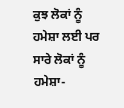ਕੁਝ ਲੋਕਾਂ ਨੂੰ ਹਮੇਸ਼ਾ ਲਈ ਪਰ ਸਾਰੇ ਲੋਕਾਂ ਨੂੰ ਹਮੇਸ਼ਾ-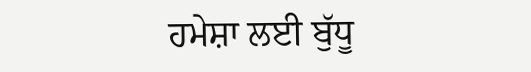ਹਮੇਸ਼ਾ ਲਈ ਬੁੱਧੂ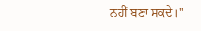ਨਹੀਂ ਬਣਾ ਸਕਦੇ।''